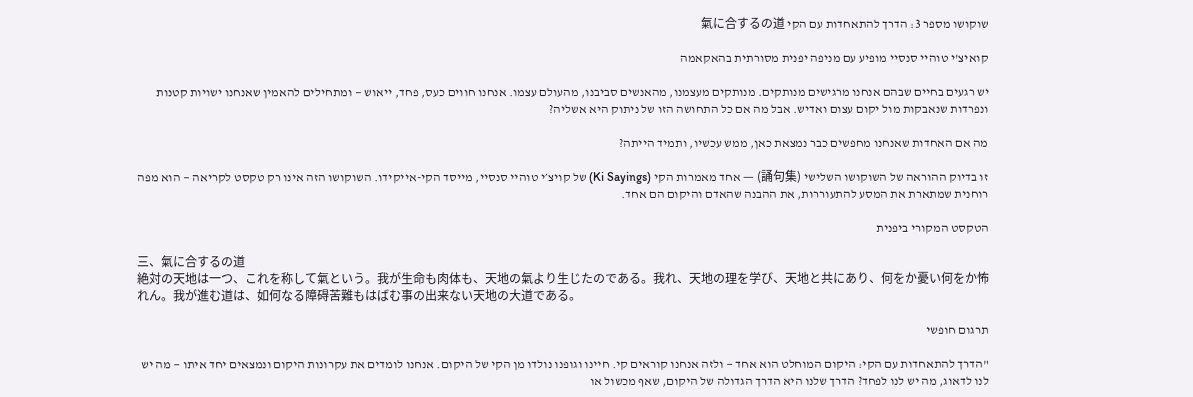שוקושו מספר 3: הדרך להתאחדות עם הקי 氣に合するの道

קואיצ'י טוהיי סנסיי מופיע עם מניפה יפנית מסורתית בהאקאמה

יש רגעים בחיים שבהם אנחנו מרגישים מנותקים. מנותקים מעצמנו, מהאנשים סביבנו, מהעולם עצמו. אנחנו חווים כעס, פחד, ייאוש — ומתחילים להאמין שאנחנו ישויות קטנות ונפרדות שנאבקות מול יקום עצום ואדיש. אבל מה אם כל התחושה הזו של ניתוק היא אשליה?

מה אם האחדות שאנחנו מחפשים כבר נמצאת כאן, ממש עכשיו, ותמיד הייתה?

זו בדיוק ההוראה של השוקושו השלישי (誦句集) — אחד מאמרות הקי (Ki Sayings) של קויצ׳י טוהיי סנסיי, מייסד הקי-אייקידו. השוקושו הזה אינו רק טקסט לקריאה — הוא מפה רוחנית שמתארת את המסע להתעוררות, את ההבנה שהאדם והיקום הם אחד.

הטקסט המקורי ביפנית

三、氣に合するの道
絶対の天地は一つ、これを称して氣という。我が生命も肉体も、天地の氣より生じたのである。我れ、天地の理を学び、天地と共にあり、何をか憂い何をか怖れん。我が進む道は、如何なる障碍苦難もはばむ事の出来ない天地の大道である。

תרגום חופשי

"הדרך להתאחדות עם הקי: היקום המוחלט הוא אחד — ולזה אנחנו קוראים קי. חיינו וגופנו נולדו מן הקי של היקום. אנחנו לומדים את עקרונות היקום ונמצאים יחד איתו — מה יש לנו לדאוג, מה יש לנו לפחד? הדרך שלנו היא הדרך הגדולה של היקום, שאף מכשול או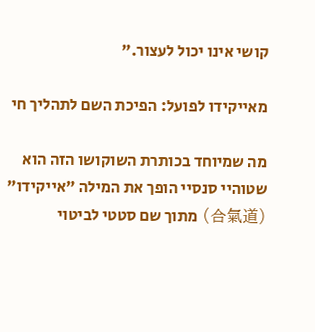קושי אינו יכול לעצור."

מאייקידו לפועל: הפיכת השם לתהליך חי

מה שמיוחד בכותרת השוקושו הזה הוא שטוהיי סנסיי הופך את המילה "אייקידו" (合氣道) מתוך שם סטטי לביטוי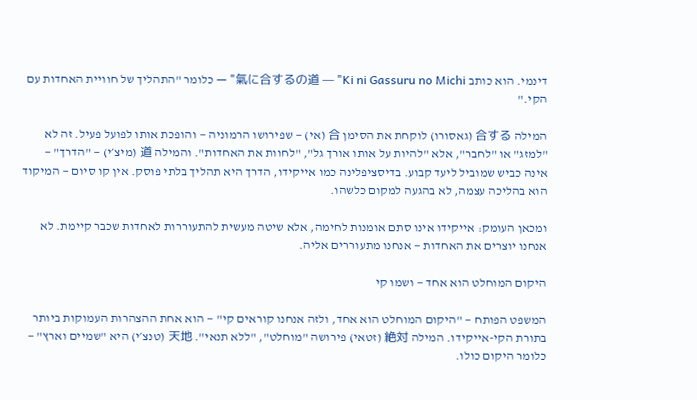דינמי. הוא כותב 氣に合するの道 — "Ki ni Gassuru no Michi" — כלומר "התהליך של חוויית האחדות עם הקי."

המילה 合する (גאסורו) לוקחת את הסימן 合 (אי) — שפירושו הרמוניה — והופכת אותו לפועל פעיל. זה לא "למזג" או "לחבר", אלא "להיות על אותו אורך גל", "לחוות את האחדות". והמילה 道 (מיצ׳י) — "הדרך" — אינה כביש שמוביל ליעד קבוע. בדיסציפלינה כמו אייקידו, הדרך היא תהליך בלתי פוסק. אין קו סיום — המיקוד הוא בהליכה עצמה, לא בהגעה למקום כלשהו.

ומכאן העומק: אייקידו אינו סתם אומנות לחימה, אלא שיטה מעשית להתעוררות לאחדות שכבר קיימת. לא אנחנו יוצרים את האחדות — אנחנו מתעוררים אליה.

היקום המוחלט הוא אחד — ושמו קי

המשפט הפותח — "היקום המוחלט הוא אחד, ולזה אנחנו קוראים קי" — הוא אחת ההצהרות העמוקות ביותר בתורת הקי-אייקידו. המילה 絶対 (זטאי) פירושה "מוחלט", "ללא תנאי". 天地 (טנצ׳י) היא "שמיים וארץ" — כלומר היקום כולו.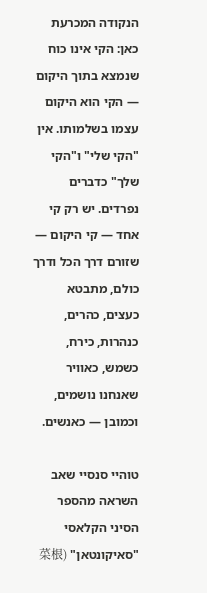הנקודה המכרעת כאן: הקי אינו כוח שנמצא בתוך היקום — הקי הוא היקום עצמו בשלמותו. אין "הקי שלי" ו"הקי שלך" כדברים נפרדים. יש רק קי אחד — קי היקום — שזורם דרך הכל ודרך כולם, מתבטא כעצים, כהרים, כנהרות, כירח, כשמש, כאוויר שאנחנו נושמים, וכמובן — כאנשים.

טוהיי סנסיי שאב השראה מהספר הסיני הקלאסי "סאיקונטאן" (菜根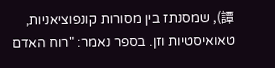譚), שמסנתז בין מסורות קונפוציאניות, טאואיסטיות וזן. בספר נאמר: "רוח האדם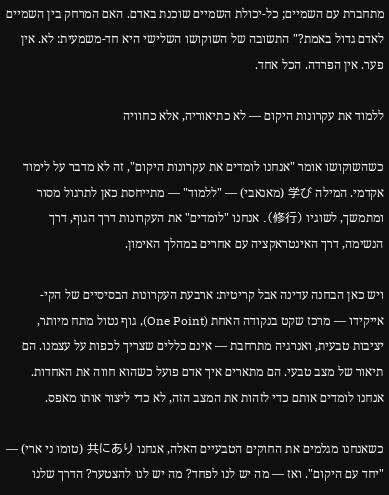מתחברת עם השמיים; כל-יכולת השמיים שוכנת באדם. האם המרחק בין השמיים לאדם גדול באמת?" התשובה של השוקושו השלישי היא חד-משמעית: לא. אין פער. אין הפרדה. הכל אחד.

ללמוד את עקרונות היקום — לא כתיאוריה, אלא כחוויה

כשהשוקושו אומר "אנחנו לומדים את עקרונות היקום", זה לא מדבר על לימוד אקדמי. המילה 学び (מאנאבי) — "ללמוד" — מתייחסת כאן לתרגול מסור ומתמשך, לשוגיו (修行). אנחנו "לומדים" את העקרונות דרך הגוף, דרך הנשימה, דרך האינטראקציה עם אחרים במהלך האימון.

ויש כאן הבחנה עדינה אבל קריטית: ארבעת העקרונות הבסיסיים של הקי-אייקידו — מרכז שקט בנקודה האחת (One Point), גוף נטול מתח מיותר, יציבות טבעית, ואנרגיה מתרחבת — אינם כללים שצריך לכפות על עצמנו. הם תיאור של מצב טבעי. הם מתארים איך אדם פועל כשהוא חווה את האחדות. אנחנו לומדים אותם כדי לזהות את המצב הזה, לא כדי ליצור אותו מאפס.

כשאנחנו מגלמים את החוקים הטבעיים האלה, אנחנו 共にあり (טומו ני ארי) — "יחד עם היקום". ואז — מה יש לנו לפחד? מה יש לנו להצטער? הדרך שלנו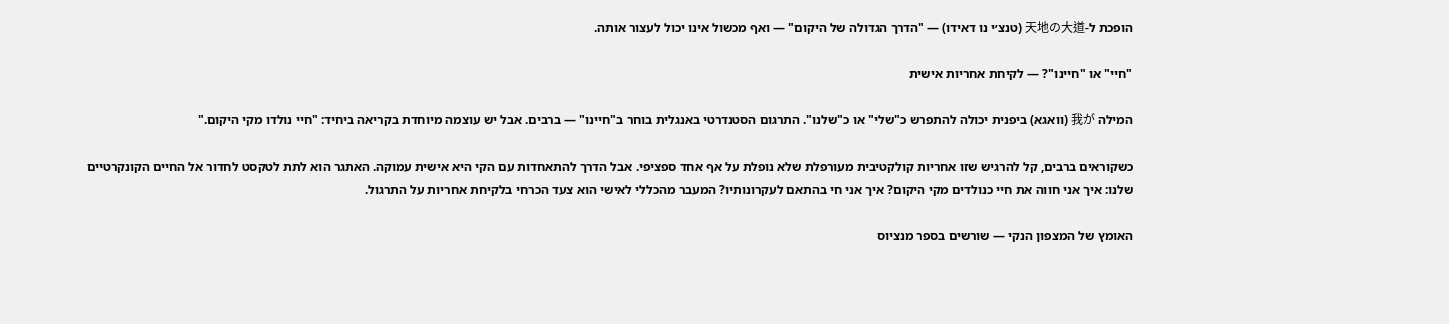הופכת ל-天地の大道 (טנצ׳י נו דאידו) — "הדרך הגדולה של היקום" — ואף מכשול אינו יכול לעצור אותה.

"חיי" או "חיינו"? — לקיחת אחריות אישית

המילה 我が (וואגא) ביפנית יכולה להתפרש כ"שלי" או כ"שלנו". התרגום הסטנדרטי באנגלית בוחר ב"חיינו" — ברבים. אבל יש עוצמה מיוחדת בקריאה ביחיד: "חיי נולדו מקי היקום."

כשקוראים ברבים, קל להרגיש שזו אחריות קולקטיבית מעורפלת שלא נופלת על אף אחד ספציפי. אבל הדרך להתאחדות עם הקי היא אישית עמוקה. האתגר הוא לתת לטקסט לחדור אל החיים הקונקרטיים שלנו: איך אני חווה את חיי כנולדים מקי היקום? איך אני חי בהתאם לעקרונותיו? המעבר מהכללי לאישי הוא צעד הכרחי בלקיחת אחריות על התרגול.

האומץ של המצפון הנקי — שורשים בספר מנציוס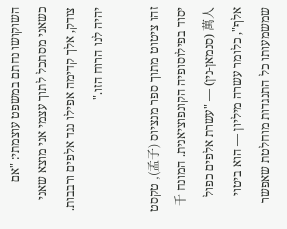השוקושו נחתם במשפט עוצמתי: "אם כשאני מסתכל לתוך עצמי אני מוצא שאני צודק, אלך קדימה אפילו נגד אלפים ורבבות. יהיה לנו הרוח הזו."

זהו ציטוט מתוך ספר מנציוס (孟子), טקסט יסוד בפילוסופיה הקונפוציאנית. המונח 千萬人 (סנמאן-נין) — "עשרת אלפים כפול אלף", כלומר עשרה מיליון — הוא ביטוי שמשמעותו כל התנגדות מוחלטת שאפשר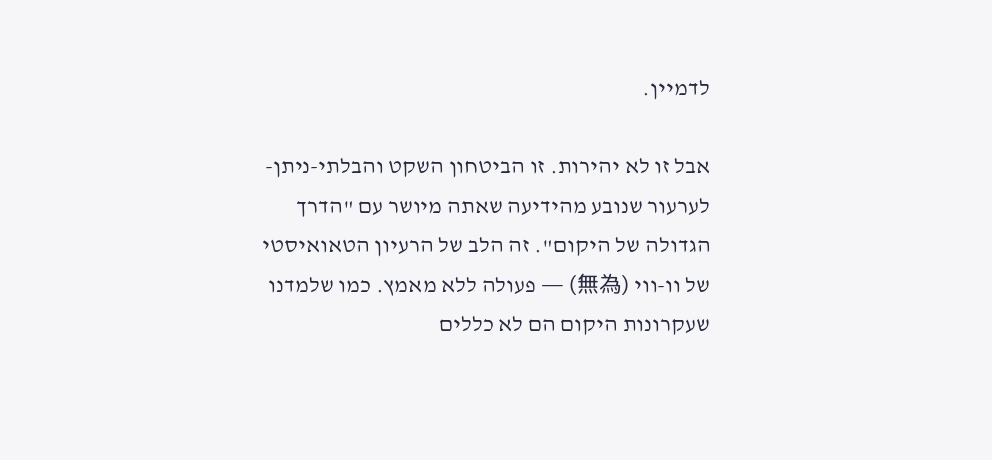לדמיין.

אבל זו לא יהירות. זו הביטחון השקט והבלתי-ניתן-לערעור שנובע מהידיעה שאתה מיושר עם "הדרך הגדולה של היקום". זה הלב של הרעיון הטאואיסטי של וו-ווי (無為) — פעולה ללא מאמץ. כמו שלמדנו שעקרונות היקום הם לא כללים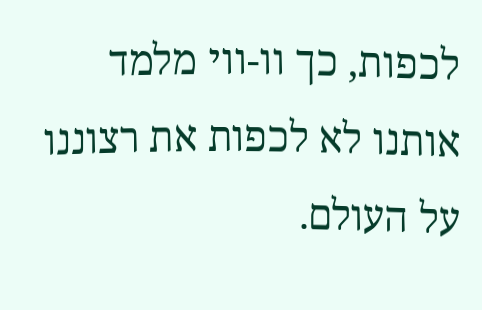לכפות, כך וו-ווי מלמד אותנו לא לכפות את רצוננו על העולם.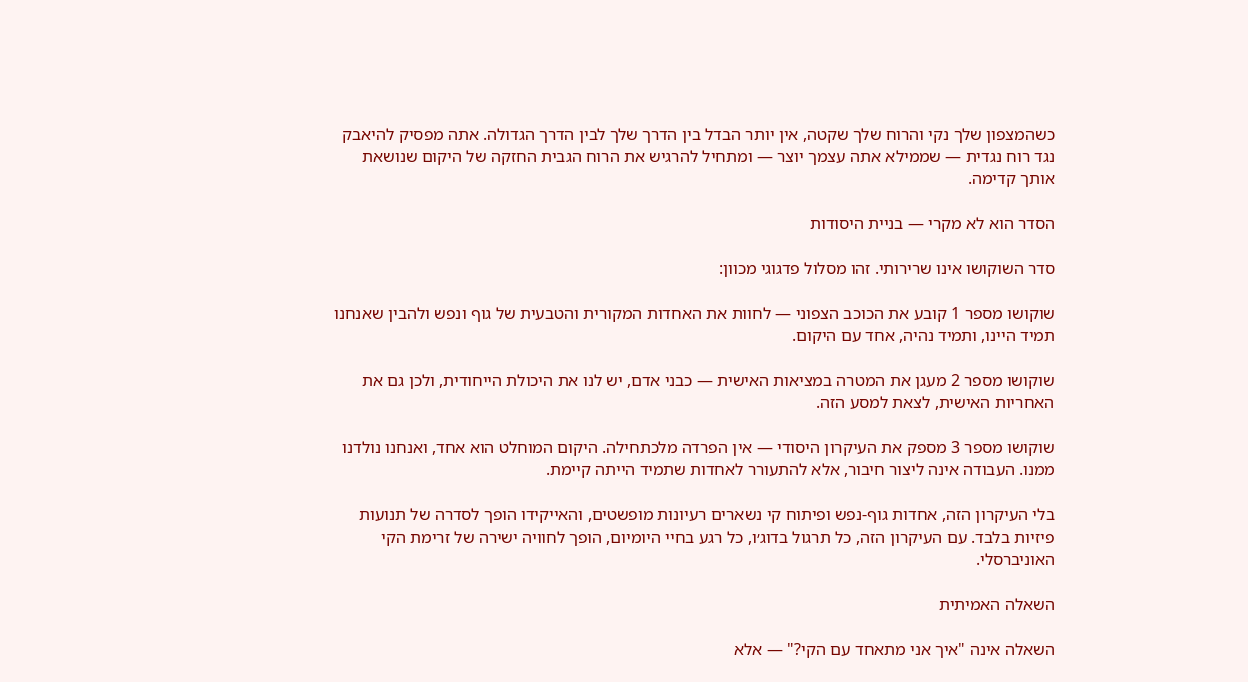כשהמצפון שלך נקי והרוח שלך שקטה, אין יותר הבדל בין הדרך שלך לבין הדרך הגדולה. אתה מפסיק להיאבק נגד רוח נגדית — שממילא אתה עצמך יוצר — ומתחיל להרגיש את הרוח הגבית החזקה של היקום שנושאת אותך קדימה.

הסדר הוא לא מקרי — בניית היסודות

סדר השוקושו אינו שרירותי. זהו מסלול פדגוגי מכוון:

שוקושו מספר 1 קובע את הכוכב הצפוני — לחוות את האחדות המקורית והטבעית של גוף ונפש ולהבין שאנחנו תמיד היינו, ותמיד נהיה, אחד עם היקום.

שוקושו מספר 2 מעגן את המטרה במציאות האישית — כבני אדם, יש לנו את היכולת הייחודית, ולכן גם את האחריות האישית, לצאת למסע הזה.

שוקושו מספר 3 מספק את העיקרון היסודי — אין הפרדה מלכתחילה. היקום המוחלט הוא אחד, ואנחנו נולדנו ממנו. העבודה אינה ליצור חיבור, אלא להתעורר לאחדות שתמיד הייתה קיימת.

בלי העיקרון הזה, אחדות גוף-נפש ופיתוח קי נשארים רעיונות מופשטים, והאייקידו הופך לסדרה של תנועות פיזיות בלבד. עם העיקרון הזה, כל תרגול בדוג׳ו, כל רגע בחיי היומיום, הופך לחוויה ישירה של זרימת הקי האוניברסלי.

השאלה האמיתית

השאלה אינה "איך אני מתאחד עם הקי?" — אלא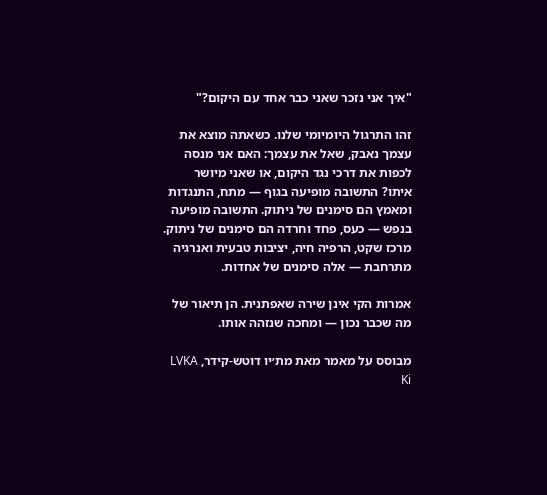"איך אני נזכר שאני כבר אחד עם היקום?"

זהו התרגול היומיומי שלנו. כשאתה מוצא את עצמך נאבק, שאל את עצמך: האם אני מנסה לכפות את דרכי נגד היקום, או שאני מיושר איתו? התשובה מופיעה בגוף — מתח, התנגדות ומאמץ הם סימנים של ניתוק. התשובה מופיעה בנפש — כעס, פחד וחרדה הם סימנים של ניתוק. מרכז שקט, הרפיה חיה, יציבות טבעית ואנרגיה מתרחבת — אלה סימנים של אחדות.

אמרות הקי אינן שירה שאפתנית. הן תיאור של מה שכבר נכון — ומחכה שנזהה אותו.

מבוסס על מאמר מאת מת׳יו דוטש-קידר, LVKA Ki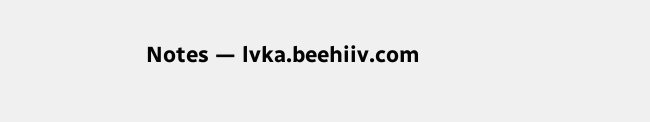Notes — lvka.beehiiv.com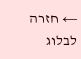← חזרה לבלוג